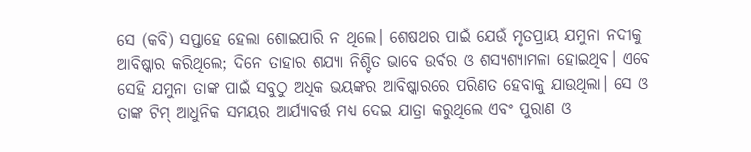ସେ (କବି) ସପ୍ତାହେ ହେଲା ଶୋଇପାରି ନ ଥିଲେ। ଶେଷଥର ପାଇଁ ଯେଉଁ ମୃତପ୍ରାୟ ଯମୁନା ନଦୀକୁ ଆବିଷ୍କାର କରିଥିଲେ; ଦିନେ ତାହାର ଶଯ୍ୟା ନିଶ୍ଚିତ ଭାବେ ଉର୍ବର ଓ ଶସ୍ୟଶ୍ୟାମଳା ହୋଇଥିବ। ଏବେ ସେହି ଯମୁନା ତାଙ୍କ ପାଇଁ ସବୁଠୁ ଅଧିକ ଭୟଙ୍କର ଆବିଷ୍କାରରେ ପରିଣତ ହେବାକୁ ଯାଉଥିଲା। ସେ ଓ ତାଙ୍କ ଟିମ୍ ଆଧୁନିକ ସମୟର ଆର୍ଯ୍ୟାବର୍ତ୍ତ ମଧ୍ୟ ଦେଇ ଯାତ୍ରା କରୁଥିଲେ ଏବଂ ପୁରାଣ ଓ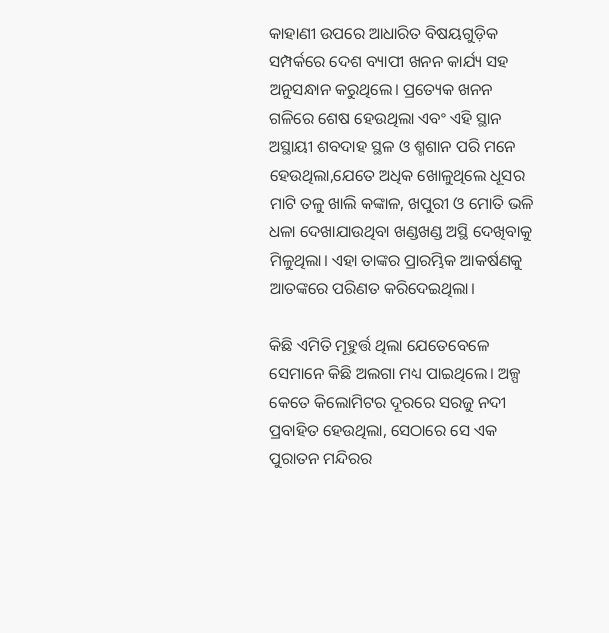କାହାଣୀ ଉପରେ ଆଧାରିତ ବିଷୟଗୁଡ଼ିକ ସମ୍ପର୍କରେ ଦେଶ ବ୍ୟାପୀ ଖନନ କାର୍ଯ୍ୟ ସହ ଅନୁସନ୍ଧାନ କରୁଥିଲେ। ପ୍ରତ୍ୟେକ ଖନନ ଗଳିରେ ଶେଷ ହେଉଥିଲା ଏବଂ ଏହି ସ୍ଥାନ ଅସ୍ଥାୟୀ ଶବଦାହ ସ୍ଥଳ ଓ ଶ୍ମଶାନ ପରି ମନେ ହେଉଥିଲା,ଯେତେ ଅଧିକ ଖୋଳୁଥିଲେ ଧୂସର ମାଟି ତଳୁ ଖାଲି କଙ୍କାଳ, ଖପୁରୀ ଓ ମୋତି ଭଳି ଧଳା ଦେଖାଯାଉଥିବା ଖଣ୍ଡଖଣ୍ଡ ଅସ୍ଥି ଦେଖିବାକୁ ମିଳୁଥିଲା। ଏହା ତାଙ୍କର ପ୍ରାରମ୍ଭିକ ଆକର୍ଷଣକୁ ଆତଙ୍କରେ ପରିଣତ କରିଦେଇଥିଲା।

କିଛି ଏମିତି ମୂହୁର୍ତ୍ତ ଥିଲା ଯେତେବେଳେ ସେମାନେ କିଛି ଅଲଗା ମଧ୍ୟ ପାଇଥିଲେ। ଅଳ୍ପ କେତେ କିଲୋମିଟର ଦୂରରେ ସରଜୁ ନଦୀ ପ୍ରବାହିତ ହେଉଥିଲା, ସେଠାରେ ସେ ଏକ ପୁରାତନ ମନ୍ଦିରର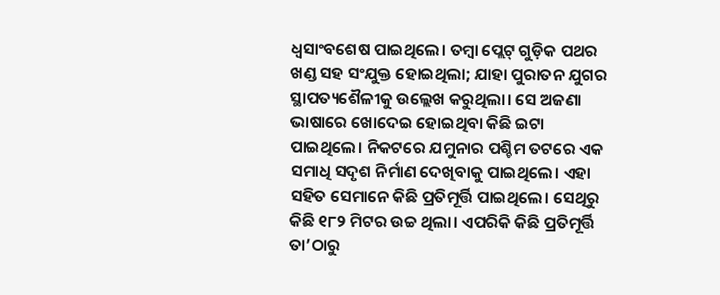ଧ୍ୱସାଂବଶେଷ ପାଇଥିଲେ। ତମ୍ବା ପ୍ଲେଟ୍ ଗୁଡ଼ିକ ପଥର ଖଣ୍ଡ ସହ ସଂଯୁକ୍ତ ହୋଇଥିଲା; ଯାହା ପୁରାତନ ଯୁଗର ସ୍ଥାପତ୍ୟଶୈଳୀକୁ ଉଲ୍ଲେଖ କରୁଥିଲା। ସେ ଅଜଣା ଭାଷାରେ ଖୋଦେଇ ହୋଇଥିବା କିଛି ଇଟା ପାଇଥିଲେ। ନିକଟରେ ଯମୁନାର ପଶ୍ଚିମ ତଟରେ ଏକ ସମାଧି ସଦୃଶ ନିର୍ମାଣ ଦେଖିବାକୁ ପାଇଥିଲେ। ଏହା ସହିତ ସେମାନେ କିଛି ପ୍ରତିମୂର୍ତ୍ତି ପାଇଥିଲେ। ସେଥିରୁ କିଛି ୧୮୨ ମିଟର ଉଚ୍ଚ ଥିଲା। ଏପରିକି କିଛି ପ୍ରତିମୂର୍ତ୍ତି ତା’ଠାରୁ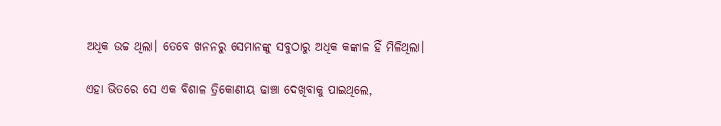ଅଧିକ ଉଚ୍ଚ ଥିଲା। ତେବେ ଖନନରୁ ସେମାନଙ୍କୁ ସବୁଠାରୁ ଅଧିକ କଙ୍କାଳ ହିଁ ମିଳିଥିଲା।

ଏହା ଭିତରେ ସେ ଏକ ବିଶାଳ ତ୍ରିକୋଣୀୟ ଢାଞ୍ଚା ଦେଖିବାକୁ ପାଇଥିଲେ,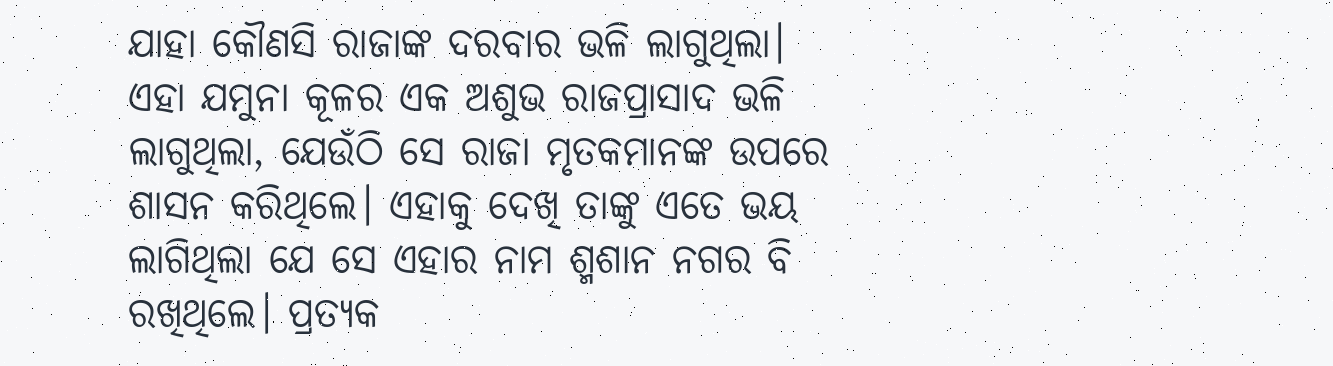ଯାହା କୌଣସି ରାଜାଙ୍କ ଦରବାର ଭଳି ଲାଗୁଥିଲା। ଏହା ଯମୁନା କୂଳର ଏକ ଅଶୁଭ ରାଜପ୍ରାସାଦ ଭଳି ଲାଗୁଥିଲା, ଯେଉଁଠି ସେ ରାଜା ମୃତକମାନଙ୍କ ଉପରେ ଶାସନ କରିଥିଲେ। ଏହାକୁ ଦେଖି ତାଙ୍କୁ ଏତେ ଭୟ ଲାଗିଥିଲା ଯେ ସେ ଏହାର ନାମ ଶ୍ମଶାନ ନଗର ବି ରଖିଥିଲେ। ପ୍ରତ୍ୟକ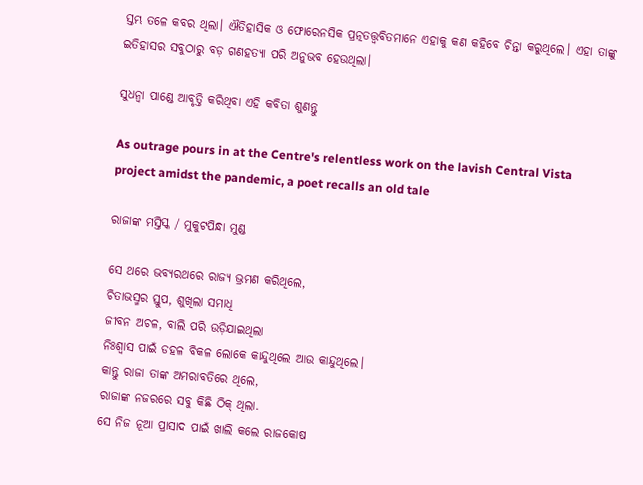ସ୍ତମ୍ଭ ତଳେ କବର ଥିଲା। ଐତିହାସିକ ଓ ଫୋରେନସିକ ପ୍ରତ୍ନତତ୍ତ୍ୱବିତମାନେ ଏହାକୁ କଣ କହିବେ ଚିନ୍ତା କରୁଥିଲେ। ଏହା ତାଙ୍କୁ ଇତିହାସର ସବୁଠାରୁ ବଡ଼ ଗଣହତ୍ୟା ପରି ଅନୁଭବ ହେଉଥିଲା।

ସୁଧନ୍ୱା ପାଣ୍ଡେ ଆବୃତ୍ତି କରିଥିବା ଏହି କବିତା ଶୁଣନ୍ତୁ

As outrage pours in at the Centre's relentless work on the lavish Central Vista project amidst the pandemic, a poet recalls an old tale

ରାଜାଙ୍କ ମସ୍ତିସ୍କ / ମୁକୁଟପିନ୍ଧା ମୁଣ୍ଡ

ସେ ଥରେ ଭବ୍ୟରଥରେ ରାଜ୍ୟ ଭ୍ରମଣ କରିଥିଲେ,
ଚିତାଭସ୍ମର ସ୍ତୁପ, ଶୁଖିଲା ସମାଧି
ଜୀବନ ଅଚଳ, ବାଲି ପରି ଉଡ଼ିଯାଇଥିଲା
ନିଃଶ୍ୱାସ ପାଇଁ ଡହଳ ବିକଳ ଲୋକେ କାନ୍ଦୁଥିଲେ ଆଉ କାନ୍ଦୁଥିଲେ।
କାନ୍ତୁ ରାଜା ତାଙ୍କ ଅମରାବତିରେ ଥିଲେ,
ରାଜାଙ୍କ ନଜରରେ ସବୁ କିଛି ଠିକ୍ ଥିଲା.
ସେ ନିଜ ନୂଆ ପ୍ରାସାଦ ପାଇଁ ଖାଲି କଲେ ରାଜକୋଷ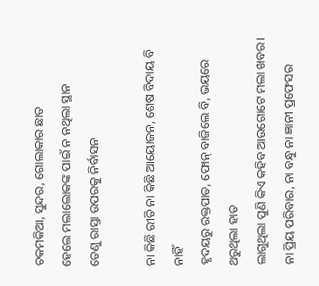ଚକମକିଆ, ସୁନ୍ଦର, ଗୋଲାକାର ଛାତ
ହେଲେ ମଲାଲୋକଙ୍କ ପାଇଁ ନ ନଥିଲା ସ୍ଥାନ
ତେଣୁ ରାସ୍ତା ଉପରକୁ ନିର୍ବାସନ

ନା କିଛି ରୀତି ନା କିଛି ଆୟୋଜନ, ଶେଷ ବିଦାୟ ବି ନାହିଁ
ହୃଦୟରୁ ରକ୍ତପାତ, ଫୋନ୍ ବାଜିଲେ ବି, ଭୟରେ ଥରୁଥିଲା ହାତ
ଲାଗୁଥିଲା ପୁଣି କିଏ କହିବ ଆଉଗୋଟେ ମଲା ଖବର।
ନା ପ୍ରିୟ ପରିବାର, ନା ବନ୍ଧୁ ନା ଜ୍ଞାନୀ ପ୍ରଫେସର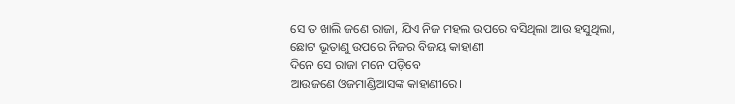ସେ ତ ଖାଲି ଜଣେ ରାଜା, ଯିଏ ନିଜ ମହଲ ଉପରେ ବସିଥିଲା ଆଉ ହସୁଥିଲା,
ଛୋଟ ଭୂତାଣୁ ଉପରେ ନିଜର ବିଜୟ କାହାଣୀ
ଦିନେ ସେ ରାଜା ମନେ ପଡ଼ିବେ
ଆଉଜଣେ ଓଜମାଣ୍ଡିଆସଙ୍କ କାହାଣୀରେ।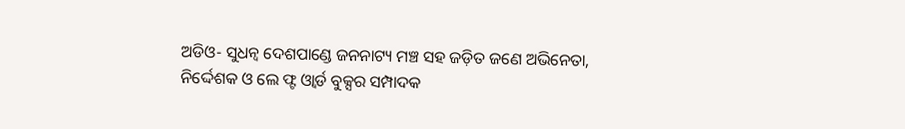ଅଡିଓ- ସୁଧନ୍ୱ ଦେଶପାଣ୍ଡେ ଜନନାଟ୍ୟ ମଞ୍ଚ ସହ ଜଡ଼ିତ ଜଣେ ଅଭିନେତା, ନିର୍ଦ୍ଦେଶକ ଓ ଲେ ଫ୍ଟ ଓ୍ୱାର୍ଡ ବୁକ୍ସର ସମ୍ପାଦକ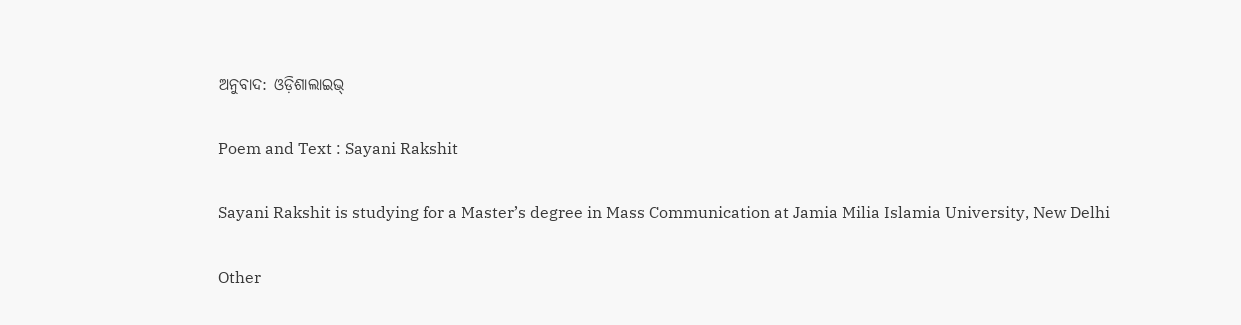ଅନୁବାଦ: ଓଡ଼ିଶାଲାଇଭ୍‍

Poem and Text : Sayani Rakshit

Sayani Rakshit is studying for a Master’s degree in Mass Communication at Jamia Milia Islamia University, New Delhi

Other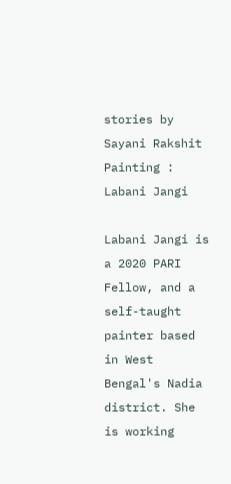stories by Sayani Rakshit
Painting : Labani Jangi

Labani Jangi is a 2020 PARI Fellow, and a self-taught painter based in West Bengal's Nadia district. She is working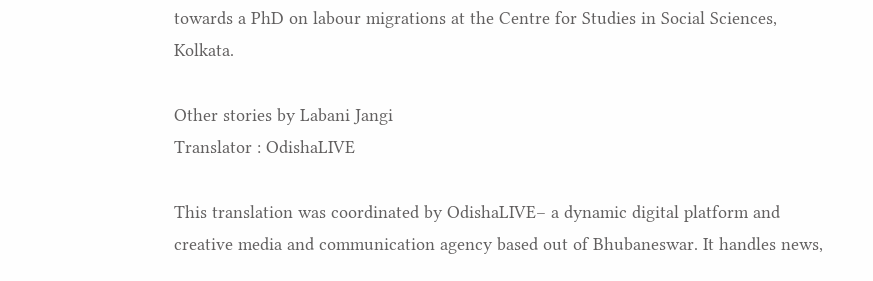towards a PhD on labour migrations at the Centre for Studies in Social Sciences, Kolkata.

Other stories by Labani Jangi
Translator : OdishaLIVE

This translation was coordinated by OdishaLIVE– a dynamic digital platform and creative media and communication agency based out of Bhubaneswar. It handles news,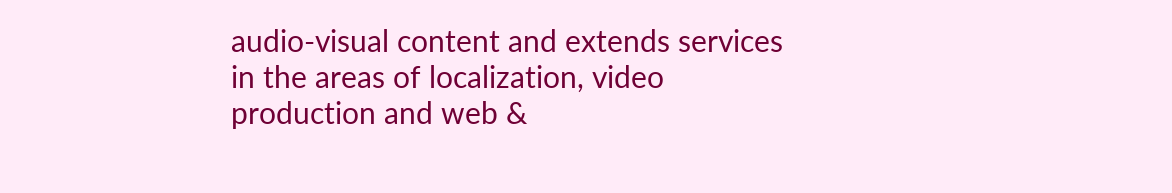audio-visual content and extends services in the areas of localization, video production and web &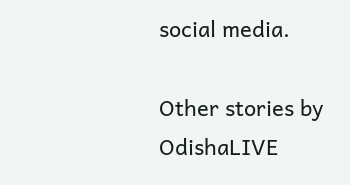social media.

Other stories by OdishaLIVE